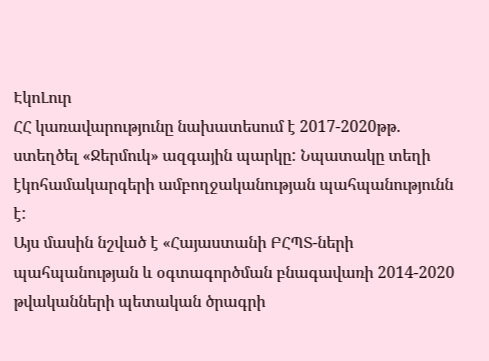ԷկոԼուր
ՀՀ կառավարությունը նախատեսում է 2017-2020թթ. ստեղծել «Ջերմուկ» ազգային պարկը: Նպատակը տեղի էկոհամակարգերի ամբողջականության պահպանությունն է:
Այս մասին նշված է «Հայաստանի ԲՀՊՏ-ների պահպանության և օգտագործման բնագավառի 2014-2020 թվականների պետական ծրագրի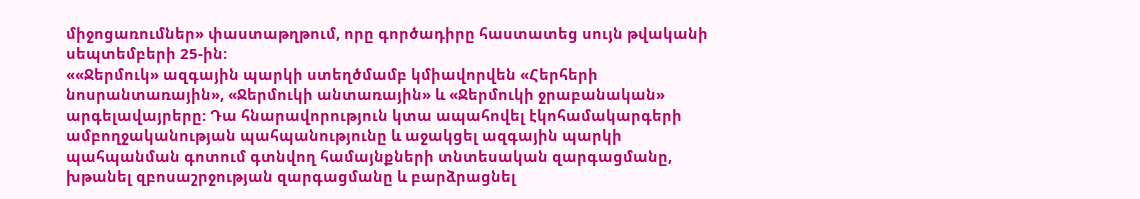միջոցառումներ» փաստաթղթում, որը գործադիրը հաստատեց սույն թվականի սեպտեմբերի 25-ին:
««Ջերմուկ» ազգային պարկի ստեղծմամբ կմիավորվեն «Հերհերի նոսրանտառային», «Ջերմուկի անտառային» և «Ջերմուկի ջրաբանական» արգելավայրերը: Դա հնարավորություն կտա ապահովել էկոհամակարգերի ամբողջականության պահպանությունը և աջակցել ազգային պարկի պահպանման գոտում գտնվող համայնքների տնտեսական զարգացմանը, խթանել զբոսաշրջության զարգացմանը և բարձրացնել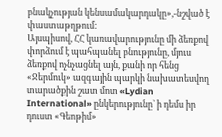բնակչության կենսամակարդակը»,-նշված է փաստաթղթում:
Այսպիսով, ՀՀ կառավարությունը մի ձեռքով փորձում է պահպանել բնությունը, մյուս ձեռքով ոչնչացնել այն, քանի որ հենց «Ջերմուկ» ազգային պարկի նախատեսվող տարածքին շատ մոտ «Lydian International» ընկերությունը` ի դեմս իր դուստ «Գեոթիմ»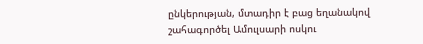ընկերության, մտադիր է բաց եղանակով շահագործել Ամուլսարի ոսկու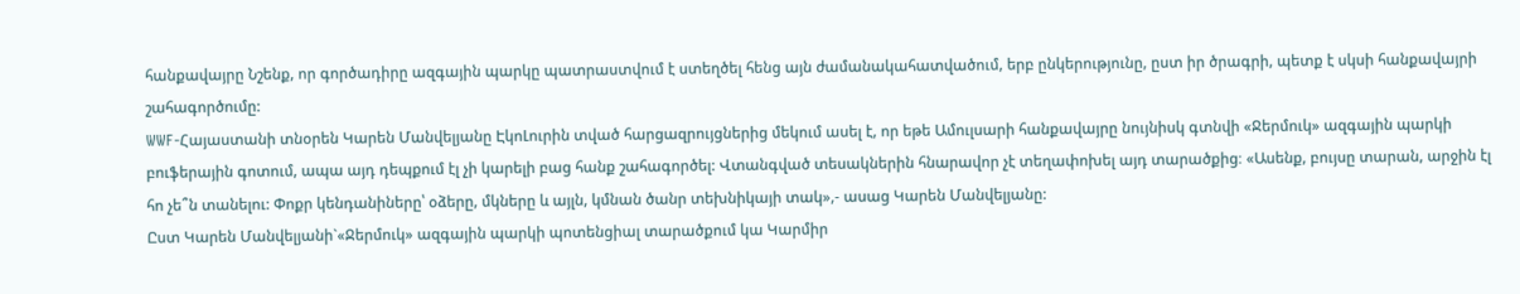հանքավայրը Նշենք, որ գործադիրը ազգային պարկը պատրաստվում է ստեղծել հենց այն ժամանակահատվածում, երբ ընկերությունը, ըստ իր ծրագրի, պետք է սկսի հանքավայրի շահագործումը:
WWF-Հայաստանի տնօրեն Կարեն Մանվելյանը ԷկոԼուրին տված հարցազրույցներից մեկում ասել է, որ եթե Ամուլսարի հանքավայրը նույնիսկ գտնվի «Ջերմուկ» ազգային պարկի բուֆերային գոտում, ապա այդ դեպքում էլ չի կարելի բաց հանք շահագործել: Վտանգված տեսակներին հնարավոր չէ տեղափոխել այդ տարածքից։ «Ասենք, բույսը տարան, արջին էլ հո չե՞ն տանելու: Փոքր կենդանիները՝ օձերը, մկները և այլն, կմնան ծանր տեխնիկայի տակ»,- ասաց Կարեն Մանվելյանը:
Ըստ Կարեն Մանվելյանի`«Ջերմուկ» ազգային պարկի պոտենցիալ տարածքում կա Կարմիր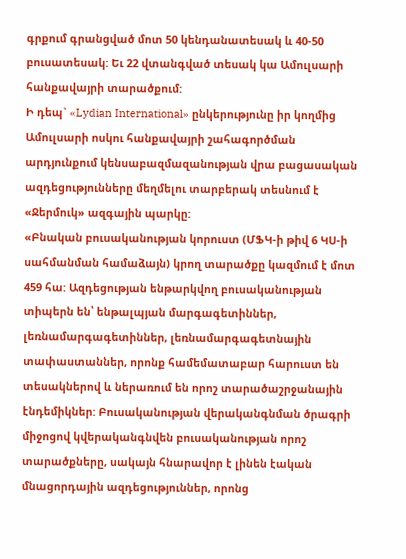գրքում գրանցված մոտ 50 կենդանատեսակ և 40-50 բուսատեսակ: Եւ 22 վտանգված տեսակ կա Ամուլսարի հանքավայրի տարածքում:
Ի դեպ` «Lydian International» ընկերությունը իր կողմից Ամուլսարի ոսկու հանքավայրի շահագործման արդյունքում կենսաբազմազանության վրա բացասական ազդեցությունները մեղմելու տարբերակ տեսնում է «Ջերմուկ» ազգային պարկը:
«Բնական բուսականության կորուստ (ՄՖԿ-ի թիվ 6 ԿՍ-ի սահմանման համաձայն) կրող տարածքը կազմում է մոտ 459 հա: Ազդեցության ենթարկվող բուսականության տիպերն են՝ ենթալպյան մարգագետիններ, լեռնամարգագետիններ, լեռնամարգագետնային տափաստաններ, որոնք համեմատաբար հարուստ են տեսակներով և ներառում են որոշ տարածաշրջանային էնդեմիկներ: Բուսականության վերականգնման ծրագրի միջոցով կվերականգնվեն բուսականության որոշ տարածքները, սակայն հնարավոր է լինեն էական մնացորդային ազդեցություններ, որոնց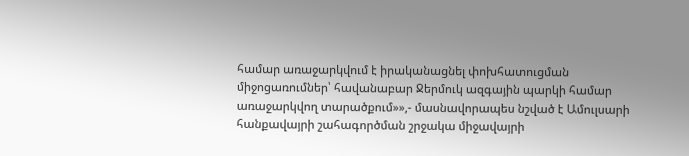համար առաջարկվում է իրականացնել փոխհատուցման միջոցառումներ՝ հավանաբար Ջերմուկ ազգային պարկի համար առաջարկվող տարածքում»»,- մասնավորապես նշված է Ամուլսարի հանքավայրի շահագործման շրջակա միջավայրի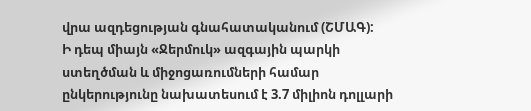վրա ազդեցության գնահատականում (ՇՄԱԳ):
Ի դեպ միայն «Ջերմուկ» ազգային պարկի ստեղծման և միջոցառումների համար ընկերությունը նախատեսում է 3.7 միլիոն դոլլարի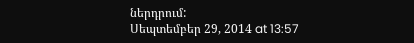ներդրում:
Սեպտեմբեր 29, 2014 at 13:57